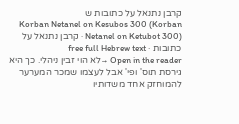קרבן נתנאל על כתובות ש
Korban Netanel on Kesubos 300 (Korban Netanel on Ketubot 300) · קרבן נתנאל על כתובות · free full Hebrew text
Open in the reader →לא הוי זבין ניהלי. כך היא גירסת תוס' ופי' אבל לעצמו שמכר המערער להמוחזק אחד משדותיו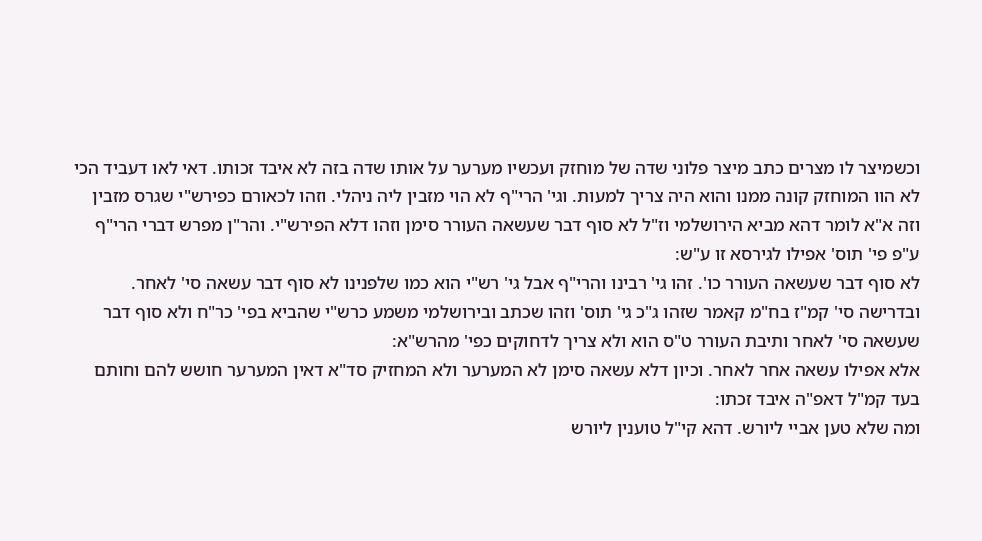וכשמיצר לו מצרים כתב מיצר פלוני שדה של מוחזק ועכשיו מערער על אותו שדה בזה לא איבד זכותו. דאי לאו דעביד הכי לא הוו המוחזק קונה ממנו והוא היה צריך למעות. וגי' הרי"ף לא הוי מזבין ליה ניהלי. וזהו לכאורם כפירש"י שגרס מזבין וזה א"א לומר דהא מביא הירושלמי וז"ל לא סוף דבר שעשאה העורר סימן וזהו דלא הפירש"י. והר"ן מפרש דברי הרי"ף ע"פ פי' תוס' אפילו לגירסא זו ע"ש:
לא סוף דבר שעשאה העורר כו'. זהו גי' רבינו והרי"ף אבל גי' רש"י הוא כמו שלפנינו לא סוף דבר עשאה סי' לאחר. ובדרישה סי' קמ"ז בח"מ קאמר שזהו ג"כ גי' תוס' וזהו שכתב ובירושלמי משמע כרש"י שהביא בפי' כר"ח ולא סוף דבר שעשאה סי' לאחר ותיבת העורר ט"ס הוא ולא צריך לדחוקים כפי' מהרש"א:
אלא אפילו עשאה אחר לאחר. וכיון דלא עשאה סימן לא המערער ולא המחזיק סד"א דאין המערער חושש להם וחותם בעד קמ"ל דאפ"ה איבד זכתו:
ומה שלא טען אביי ליורש. דהא קי"ל טוענין ליורש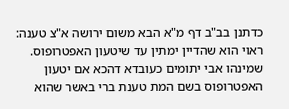כדתנן בב"ב דף מ"א הבא משום ירושה א"צ טענה:
ראוי הוא שהדיין ימתין עד שיטעון האפטרופוס. שמינהו אבי יתומים כעובדא דהכא אם יטעון האפטרופוס בשם המת טענת ברי באשר שהוא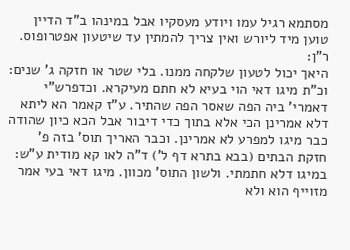מסתמא רגיל עמו ויודע מעסקיו אבל במינהו ב"ד הדיין טוען מיד ליורש ואין צריך להמתין עד שיטעון אפטרופוס. ר"ן:
היאך יכול לטעון שלקחה ממנו. בלי שטר או חזקה ג' שנים:
וכ"ת מיגו דאי הוי בעיא לא חתם מעיקרא. וכדפרש"י דאמרי' ביה הפה שאסר הפה שהתיר. ע"ז קאמר הא ליתא דלא אמרינן הכי אלא בתוך כדי דיבור אבל הכא כיון שהודה כבר מיגו למפרע לא אמרינן. וכבר האריך תוס' בזה פ' חזקת הבתים (בבא בתרא דף ל') ד"ה לאו קא מודית ע"ש:
במיגו דלא חתמתי. ולשון התוס' מכוון. מיגו דאי בעי אמר מזוייף הוא ולא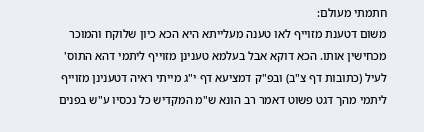חתמתי מעולם:
משום דטענת מזוייף לאו טענה מעלייתא היא הכא כיון שלוקח והמוכר מכחישין אותו. הכא דוקא אבל בעלמא טענינן מזוייף ליתמי דהא התוס' לעיל (כתובות דף צ"ב) ובפ"ק דמציעא דף י"ג מייתי ראיה דטענינן מזוייף ליתמי מהך דגט פשוט דאמר רב הונא ש"מ המקדיש כל נכסיו ע"ש בפנים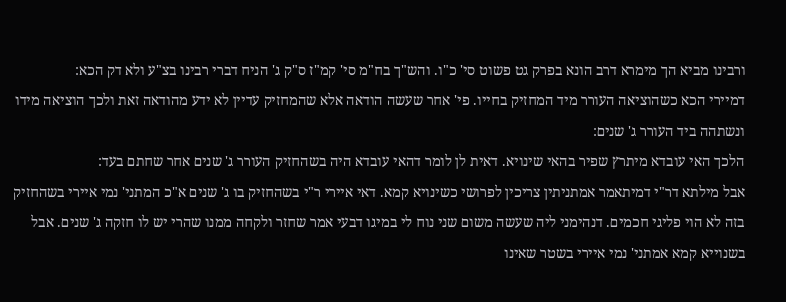ורבינו מביא הך מימרא דרב הונא בפרק גט פשוט סי' כ"ו. והש"ך בח"מ סי' קמ"ז ס"ק ג' הניח דברי רבינו בצ"ע ולא דק הכא:
דמיירי הכא כשהוציאה העורר מיד המחזיק בחייו. פי' אחר שעשה הודאה אלא שהמחזיק עדיין לא ידע מהודאה זאת ולכך הוציאה מידו ונשתהה ביד העורר ג' שנים:
הלכך האי עובדא מיתרץ שפיר בהאי שינויא. דאית לן לומר דהאי עובדא היה בשהחזיק העורר ג' שנים אחר שחתם בעד:
אבל מילתא דר"י דמיתאמר אמתניתין צריכין לפרושי כשינויא קמא. דאי איירי ר"י בשהחזיק בו ג' שנים א"כ המתני' נמי איירי בשהחזיק בזה לא הוי פליגי חכמים. דנהימני ליה שעשה משום שני נוח לי במיגו דבעי אמר שחזר ולקחה ממנו שהרי יש לו חזקה ג' שנים. אבל בשנוייא קמא אמתני' נמי איירי בשטר שאינו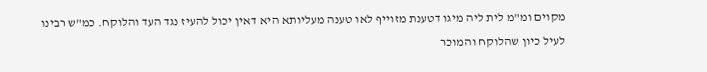מקוים ומ"מ לית ליה מיגו דטענת מזוייף לאו טענה מעליותא היא דאין יכול להעיז נגד העד והלוקח. כמ"ש רבינו לעיל כיון שהלוקח והמוכר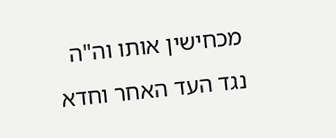מכחישין אותו וה"ה נגד העד האחר וחדא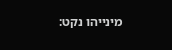מינייהו נקט: